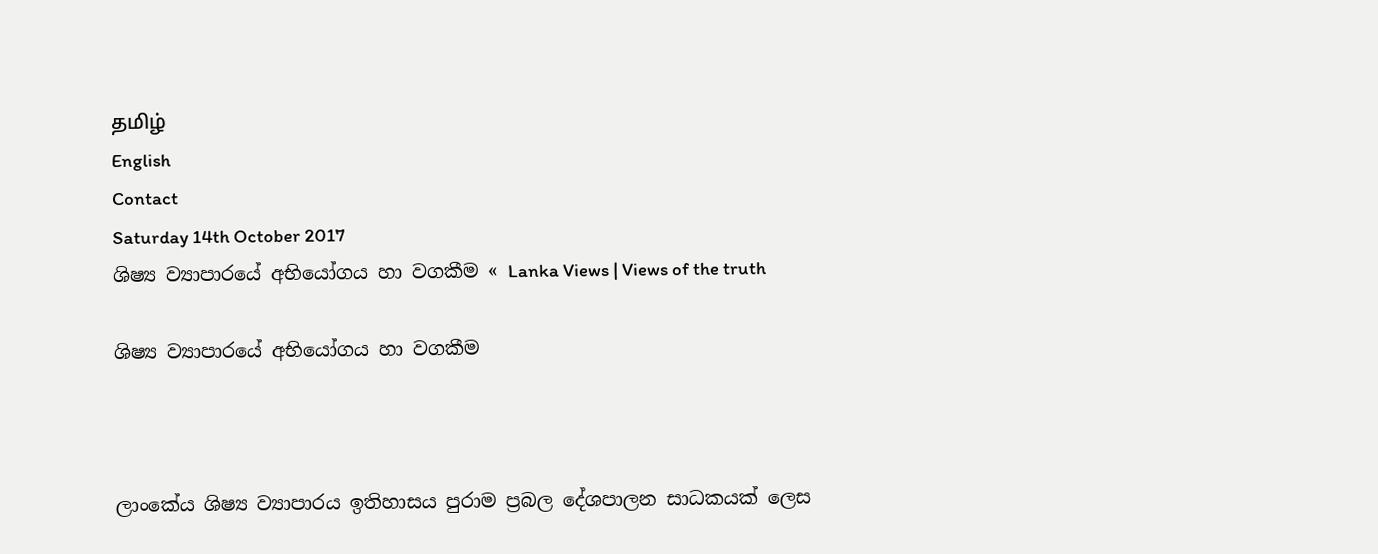தமிழ்
English
Contact
Saturday 14th October 2017
ශිෂ්‍ය ව්‍යාපාරයේ අභියෝගය හා වගකීම « Lanka Views | Views of the truth

ශිෂ්‍ය ව්‍යාපාරයේ අභියෝගය හා වගකීම



ලාංකේය ශිෂ්‍ය ව්‍යාපාරය ඉතිහාසය පුරාම ප්‍රබල දේශපාලන සාධකයක් ලෙස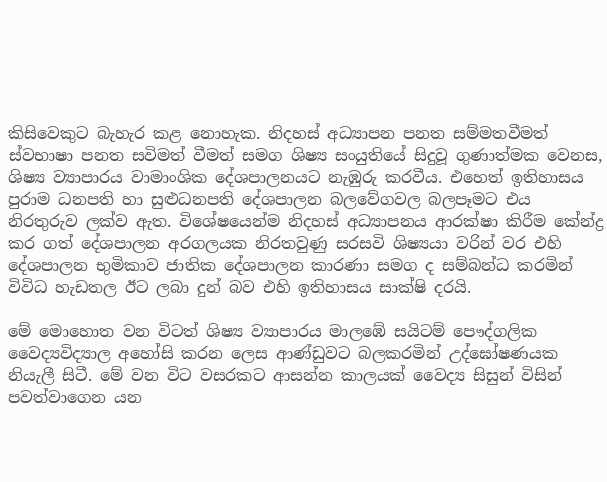කිසිවෙකුට බැහැර කළ නොහැක. නිදහස් අධ්‍යාපන පනත සම්මතවීමත් ස්වභාෂා පනත සවිමත් වීමත් සමග ශිෂ්‍ය සංයුතියේ සිදුවූ ගුණාත්මක වෙනස, ශිෂ්‍ය ව්‍යාපාරය වාමාංශික දේශපාලනයට නැඹුරු කරවීය. එහෙත් ඉතිහාසය පුරාම ධනපති හා සුළුධනපති දේශපාලන බලවේගවල බලපෑමට එය නිරතුරුව ලක්ව ඇත. විශේෂයෙන්ම නිදහස් අධ්‍යාපනය ආරක්ෂා කිරීම කේන්ද්‍ර කර ගත් දේශපාලන අරගලයක නිරතවුණු සරසවි ශිෂ්‍යයා වරින් වර එහි දේශපාලන භුමිකාව ජාතික දේශපාලන කාරණා සමග ද සම්බන්ධ කරමින් විවිධ හැඩතල ඊට ලබා දුන් බව එහි ඉතිහාසය සාක්ෂි දරයි.

මේ මොහොත වන විටත් ශිෂ්‍ය ව්‍යාපාරය මාලඹේ සයිටම් පෞද්ගලික වෛද්‍යවිද්‍යාල අහෝසි කරන ලෙස ආණ්ඩුවට බලකරමින් උද්ඝෝෂණයක නියැලී සිටී. මේ වන විට වසරකට ආසන්න කාලයක් වෛද්‍ය සිසුන් විසින් පවත්වාගෙන යන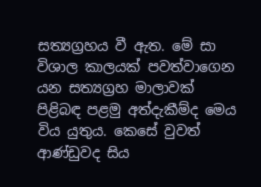සත්‍යග්‍රහය වී ඇත. මේ සා විශාල කාලයක් පවත්වාගෙන යන සත්‍යග්‍රහ මාලාවක් පිළිබඳ පළමු අත්දැකීම්ද මෙය විය යුතුය. කෙසේ වුවත් ආණ්ඩුවද සිය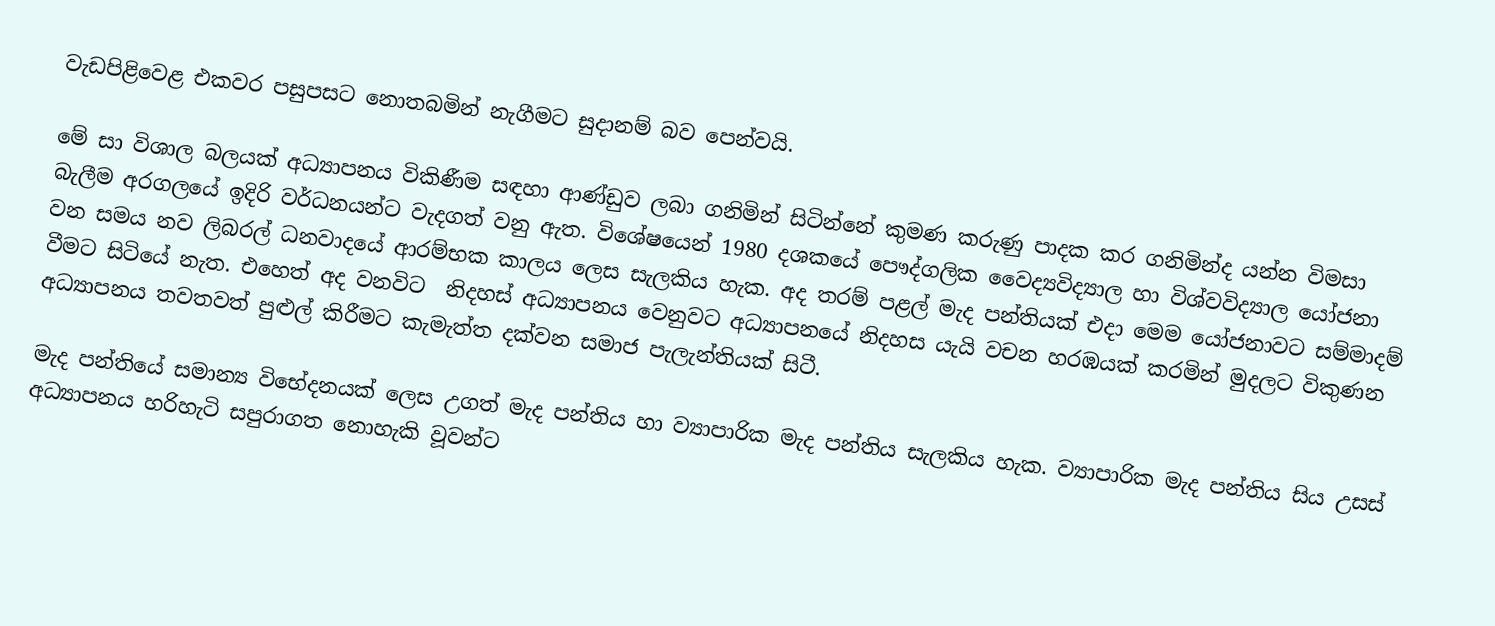වැඩපිළිවෙළ එකවර පසුපසට නොතබමින් නැගීමට සුදානම් බව පෙන්වයි.

මේ සා විශාල බලයක් අධ්‍යාපනය විකිණීම සඳහා ආණ්ඩුව ලබා ගනිමින් සිටින්නේ කුමණ කරුණු පාදක කර ගනිමින්ද යන්න විමසා බැලීම අරගලයේ ඉදිරි වර්ධනයන්ට වැදගත් වනු ඇත. විශේෂයෙන් 1980 දශකයේ පෞද්ගලික වෛද්‍යවිද්‍යාල හා විශ්වවිද්‍යාල යෝජනා වන සමය නව ලිබරල් ධනවාදයේ ආරම්භක කාලය ලෙස සැලකිය හැක. අද තරම් පළල් මැද පන්තියක් එදා මෙම යෝජනාවට සම්මාදම් වීමට සිටියේ නැත. එහෙත් අද වනවිට  නිදහස් අධ්‍යාපනය වෙනුවට අධ්‍යාපනයේ නිදහස යැයි වචන හරඹයක් කරමින් මුදලට විකුණන අධ්‍යාපනය තවතවත් පුළුල් කිරීමට කැමැත්ත දක්වන සමාජ පැලැන්තියක් සිටී.

මැද පන්තියේ සමාන්‍ය විභේදනයක් ලෙස උගත් මැද පන්තිය හා ව්‍යාපාරික මැද පන්තිය සැලකිය හැක. ව්‍යාපාරික මැද පන්තිය සිය උසස් අධ්‍යාපනය හරිහැටි සපුරාගත නොහැකි වූවන්ට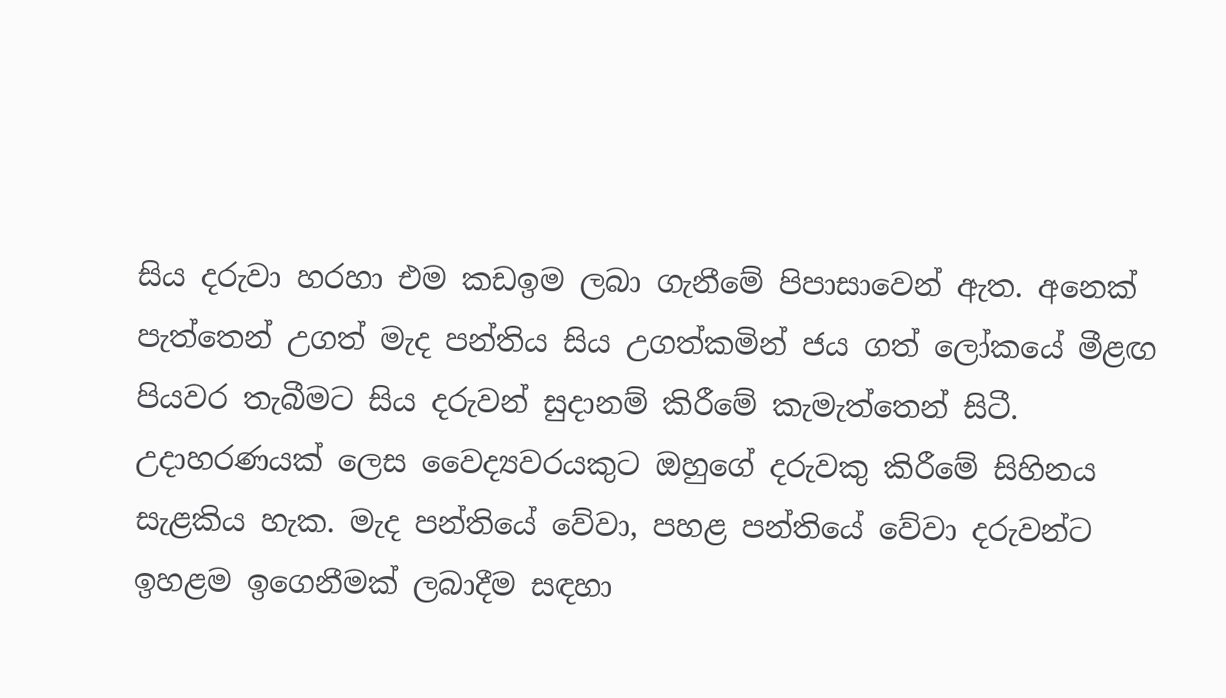සිය දරුවා හරහා එම කඩඉම ලබා ගැනීමේ පිපාසාවෙන් ඇත. අනෙක් පැත්තෙන් උගත් මැද පන්තිය සිය උගත්කමින් ජය ගත් ලෝකයේ මීළඟ පියවර තැබීමට සිය දරුවන් සුදානම් කිරීමේ කැමැත්තෙන් සිටී. උදාහරණයක් ලෙස වෛද්‍යවරයකුට ඔහුගේ දරුවකු කිරීමේ සිහිනය සැළකිය හැක. මැද පන්තියේ වේවා, පහළ පන්තියේ වේවා දරුවන්ට ඉහළම ඉගෙනීමක් ලබාදීම සඳහා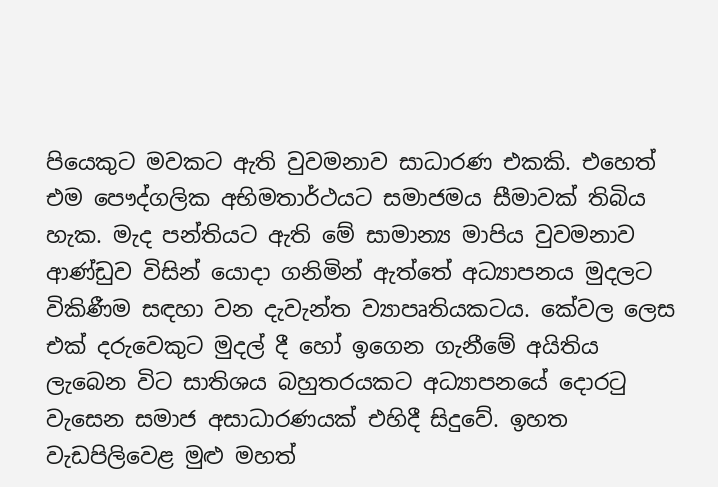පියෙකුට මවකට ඇති වුවමනාව සාධාරණ එකකි. එහෙත් එම පෞද්ගලික අභිමතාර්ථයට සමාජමය සීමාවක් තිබිය හැක. මැද පන්තියට ඇති මේ සාමාන්‍ය මාපිය වුවමනාව ආණ්ඩුව විසින් යොදා ගනිමින් ඇත්තේ අධ්‍යාපනය මුදලට විකිණීම සඳහා වන දැවැන්ත ව්‍යාපෘතියකටය. කේවල ලෙස එක් දරුවෙකුට මුදල් දී හෝ ඉගෙන ගැනීමේ අයිතිය ලැබෙන විට සාතිශය බහුතරයකට අධ්‍යාපනයේ දොරටු වැසෙන සමාජ අසාධාරණයක් එහිදී සිදුවේ. ඉහත වැඩපිලිවෙළ මුළු මහත්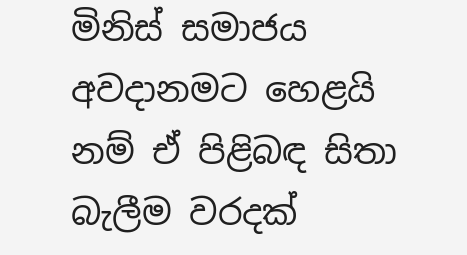මිනිස් සමාජය අවදානමට හෙළයි නම් ඒ පිළිබඳ සිතා බැලීම වරදක්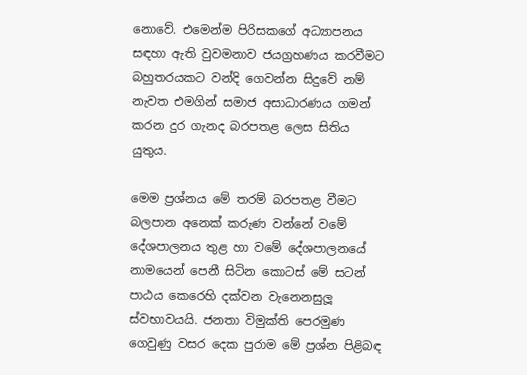නොවේ. එමෙන්ම පිරිසකගේ අධ්‍යාපනය සඳහා ඇති වුවමනාව ජයග්‍රහණය කරවීමට බහුතරයකට වන්දි ගෙවන්න සිදුවේ නම් නැවත එමගින් සමාජ අසාධාරණය ගමන් කරන දුර ගැනද බරපතළ ලෙස සිතිය යුතුය.

මෙම ප්‍රශ්නය මේ තරම් බරපතළ වීමට බලපාන අනෙක් කරුණ වන්නේ වමේ දේශපාලනය තුළ හා වමේ දේශපාලනයේ නාමයෙන් පෙනී සිටින කොටස් මේ සටන් පාඨය කෙරෙහි දක්වන වැනෙනසුලූ ස්වභාවයයි. ජනතා විමුක්ති පෙරමුණ ගෙවුණු වසර දෙක පුරාම මේ ප්‍රශ්න පිළිබඳ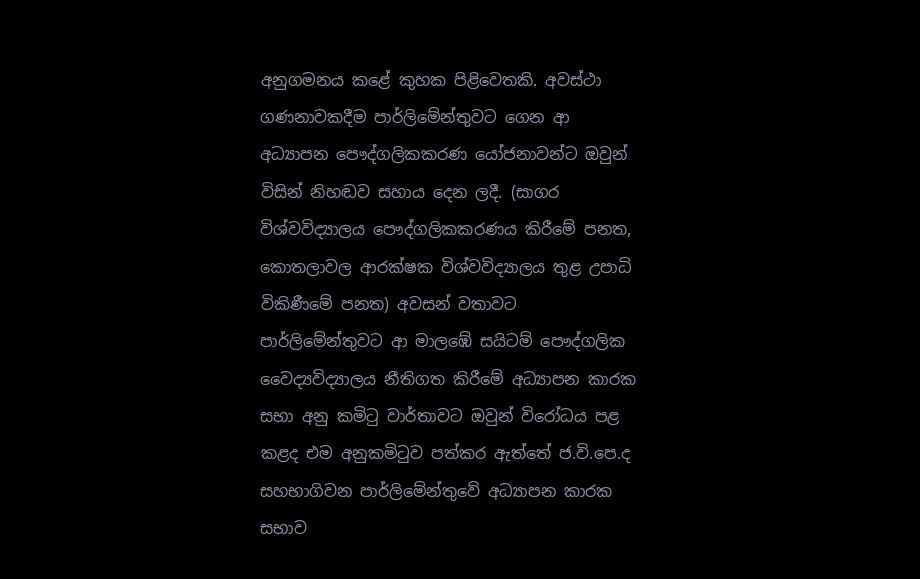අනුගමනය කළේ කුහක පිළිවෙතකි. අවස්ථා ගණනාවකදීම පාර්ලිමේන්තුවට ගෙන ආ අධ්‍යාපන පෞද්ගලිකකරණ යෝජනාවන්ට ඔවුන් විසින් නිහඬව සහාය දෙන ලදී. (සාගර විශ්වවිද්‍යාලය පෞද්ගලිකකරණය කිරීමේ පනත, කොතලාවල ආරක්ෂක විශ්වවිද්‍යාලය තුළ උපාධි විකිණීමේ පනත) අවසන් වතාවට පාර්ලිමේන්තුවට ආ මාලඹේ සයිටම් පෞද්ගලික වෛද්‍යවිද්‍යාලය නීතිගත කිරීමේ අධ්‍යාපන කාරක සභා අනු කමිටු වාර්තාවට ඔවුන් විරෝධය පළ කළද එම අනුකමිටුව පත්කර ඇත්තේ ජ.වි.පෙ.ද සහභාගිවන පාර්ලිමේන්තුවේ අධ්‍යාපන කාරක සභාව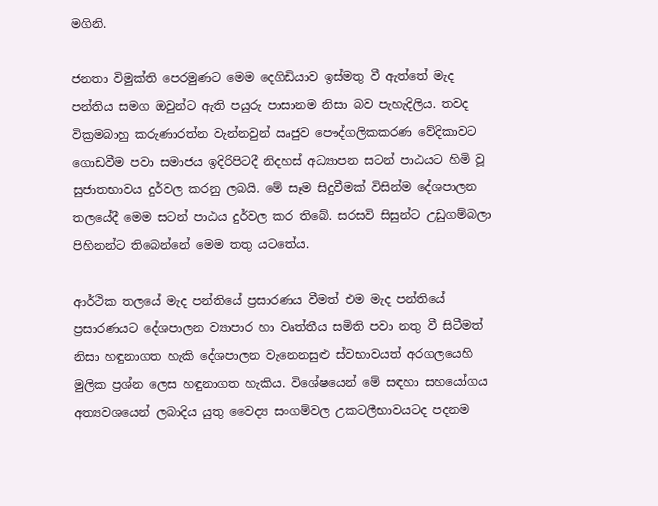මගිනි.

ජනතා විමුක්ති පෙරමුණට මෙම දෙගිඩියාව ඉස්මතු වී ඇත්තේ මැද පන්තිය සමග ඔවුන්ට ඇති පයුරු පාසානම නිසා බව පැහැදිලිය. තවද වික්‍රමබාහු කරුණාරත්න වැන්නවුන් ඍජුව පෞද්ගලිකකරණ වේදිකාවට ගොඩවීම පවා සමාජය ඉදිරිපිටදී නිදහස් අධ්‍යාපන සටන් පාඨයට හිමි වූ සුජාතභාවය දුර්වල කරනු ලබයි. මේ සෑම සිදුවීමක් විසින්ම දේශපාලන තලයේදී මෙම සටන් පාඨය දුර්වල කර තිබේ. සරසවි සිසුන්ට උඩුගම්බලා පිහිනන්ට තිබෙන්නේ මෙම තතු යටතේය.

ආර්ථික තලයේ මැද පන්තියේ ප්‍රසාරණය වීමත් එම මැද පන්තියේ ප්‍රසාරණයට දේශපාලන ව්‍යාපාර හා වෘත්තීය සමිති පවා නතු වී සිටීමත් නිසා හඳුනාගත හැකි දේශපාලන වැනෙනසුළු ස්වභාවයත් අරගලයෙහි මුලික ප්‍රශ්න ලෙස හඳුනාගත හැකිය. විශේෂයෙන් මේ සඳහා සහයෝගය අත්‍යවශයෙන් ලබාදිය යුතු වෛද්‍ය සංගම්වල උකටලීභාවයටද පදනම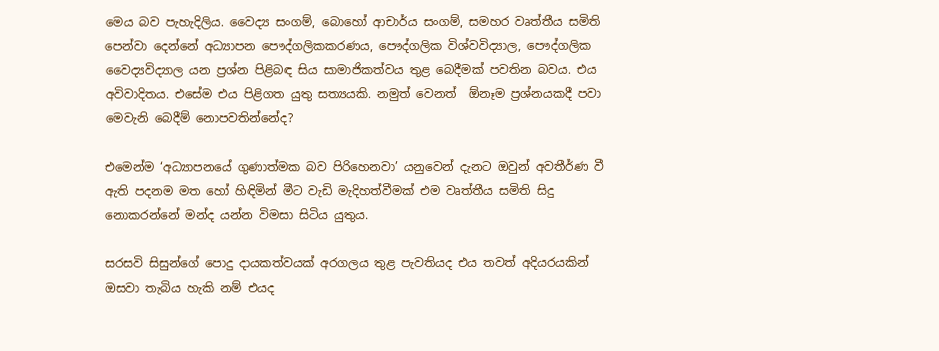මෙය බව පැහැදිලිය. වෛද්‍ය සංගම්, බොහෝ ආචාර්ය සංගම්, සමහර වෘත්තීය සමිති පෙන්වා දෙන්නේ අධ්‍යාපන පෞද්ගලිකකරණය, පෞද්ගලික විශ්වවිද්‍යාල, පෞද්ගලික වෛද්‍යවිද්‍යාල යන ප්‍රශ්න පිළිබඳ සිය සාමාජිකත්වය තුළ බෙදීමක් පවතින බවය. එය අවිවාදිතය. එසේම එය පිළිගත යුතු සත්‍යයකි. නමුත් වෙනත්  ඕනෑම ප්‍රශ්නයකදී පවා මෙවැනි බෙදීම් නොපවතින්නේද?

එමෙන්ම ‘අධ්‍යාපනයේ ගුණාත්මක බව පිරිහෙනවා’ යනුවෙන් දැනට ඔවුන් අවතීර්ණ වී ඇති පදනම මත හෝ හිඳිමින් මීට වැඩි මැදිහත්වීමක් එම වෘත්තීය සමිති සිදු නොකරන්නේ මන්ද යන්න විමසා සිටිය යුතුය.

සරසවි සිසුන්ගේ පොදු දායකත්වයක් අරගලය තුළ පැවතියද එය තවත් අදියරයකින් ඔසවා තැබිය හැකි නම් එයද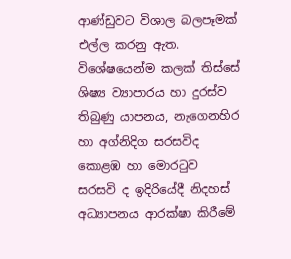ආණ්ඩුවට විශාල බලපෑමක් එල්ල කරනු ඇත. විශේෂයෙන්ම කලක් තිස්සේ ශිෂ්‍ය ව්‍යාපාරය හා දුරස්ව තිබුණු යාපනය, නැගෙනහිර හා අග්නිදිග සරසවිද කොළඹ හා මොරටුව සරසවි ද ඉදිරියේදී නිදහස් අධ්‍යාපනය ආරක්ෂා කිරීමේ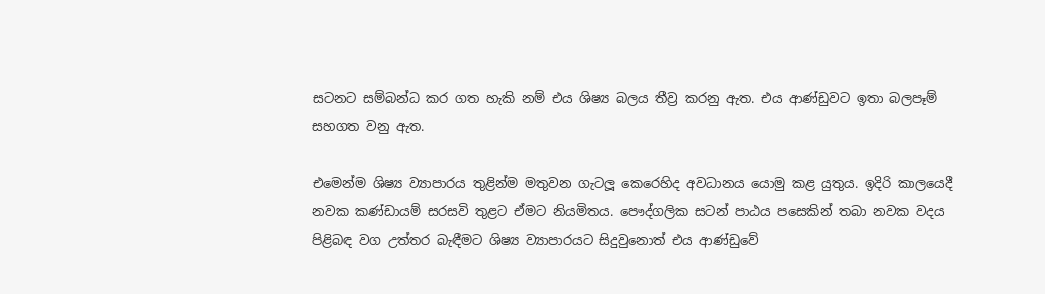සටනට සම්බන්ධ කර ගත හැකි නම් එය ශිෂ්‍ය බලය තීව්‍ර කරනු ඇත. එය ආණ්ඩුවට ඉතා බලපෑම් සහගත වනු ඇත.

එමෙන්ම ශිෂ්‍ය ව්‍යාපාරය තුළින්ම මතුවන ගැටලූ කෙරෙහිද අවධානය යොමු කළ යුතුය. ඉදිරි කාලයෙදී නවක කණ්ඩායම් සරසවි තුළට ඒමට නියමිතය. පෞද්ගලික සටන් පාඨය පසෙකින් තබා නවක වදය පිළිබඳ වග උත්තර බැඳීමට ශිෂ්‍ය ව්‍යාපාරයට සිදුවුනොත් එය ආණ්ඩුවේ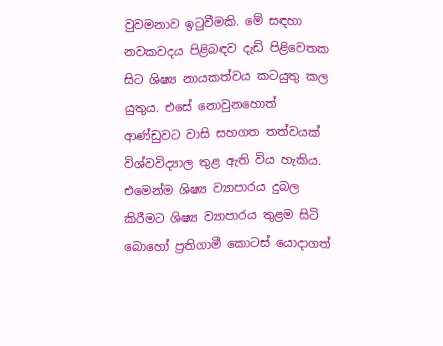වුවමනාව ඉටුවීමකි. මේ සඳහා නවකවදය පිළිබඳව දැඩි පිළිවෙතක සිට ශිෂ්‍ය නායකත්වය කටයුතු කල යුතුය. එසේ නොවුනහොත් ආණ්ඩුවට වාසි සහගත තත්වයක් විශ්වවිද්‍යාල තුළ ඇති විය හැකිය. එමෙන්ම ශිෂ්‍ය ව්‍යාපාරය දුබල කිරීමට ශිෂ්‍ය ව්‍යාපාරය තුළම සිටි බොහෝ ප්‍රතිගාමී කොටස් යොදාගත්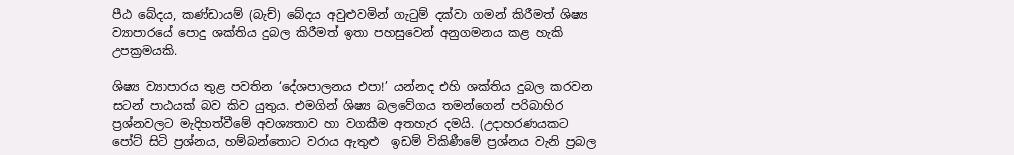පීඨ බේදය, කණ්ඩායම් (බැච්) බේදය අවුළුවමින් ගැටුම් දක්වා ගමන් කිරීමත් ශිෂ්‍ය ව්‍යාපාරයේ පොදු ශක්තිය දුබල කිරීමත් ඉතා පහසුවෙන් අනුගමනය කළ හැකි උපක්‍රමයකි.

ශිෂ්‍ය ව්‍යාපාරය තුළ පවතින ‘දේශපාලනය එපා!’ යන්නද එහි ශක්තිය දුබල කරවන සටන් පාඨයක් බව කිව යුතුය. එමගින් ශිෂ්‍ය බලවේගය තමන්ගෙන් පරිබාහිර ප්‍රශ්නවලට මැදිහත්වීමේ අවශ්‍යතාව හා වගකීම අතහැර දමයි. (උදාහරණයකට පෝට් සිටි ප්‍රශ්නය, හම්බන්තොට වරාය ඇතුළු  ඉඩම් විකිණීමේ ප්‍රශ්නය වැනි ප්‍රබල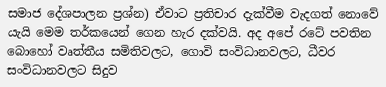සමාජ දේශපාලන ප්‍රශ්න) ඒවාට ප්‍රතිචාර දැක්වීම වැදගත් නොවේ යැයි මෙම තර්කයෙන් ගෙන හැර දක්වයි. අද අපේ රටේ පවතින බොහෝ වෘත්තීය සමිතිවලට, ගොවි සංවිධානවලට, ධීවර සංවිධානවලට සිදුව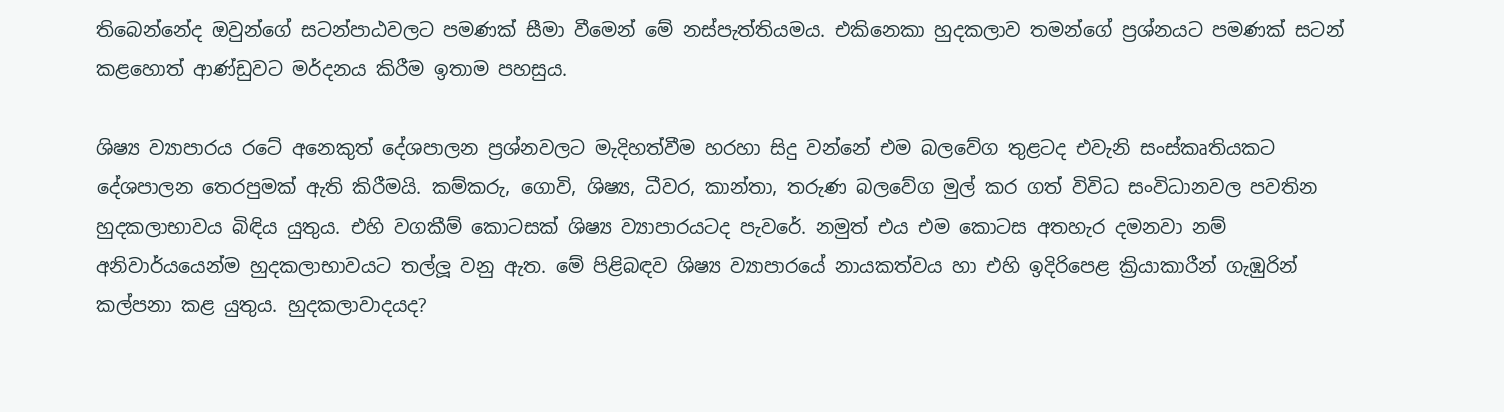තිබෙන්නේද ඔවුන්ගේ සටන්පාඨවලට පමණක් සීමා වීමෙන් මේ නස්පැත්තියමය. එකිනෙකා හුදකලාව තමන්ගේ ප්‍රශ්නයට පමණක් සටන් කළහොත් ආණ්ඩුවට මර්දනය කිරීම ඉතාම පහසුය.

ශිෂ්‍ය ව්‍යාපාරය රටේ අනෙකුත් දේශපාලන ප්‍රශ්නවලට මැදිහත්වීම හරහා සිදු වන්නේ එම බලවේග තුළටද එවැනි සංස්කෘතියකට දේශපාලන තෙරපුමක් ඇති කිරීමයි. කම්කරු, ගොවි, ශිෂ්‍ය, ධීවර, කාන්තා, තරුණ බලවේග මුල් කර ගත් විවිධ සංවිධානවල පවතින හුදකලාභාවය බිඳිය යුතුය. එහි වගකීම් කොටසක් ශිෂ්‍ය ව්‍යාපාරයටද පැවරේ. නමුත් එය එම කොටස අතහැර දමනවා නම් අනිවාර්යයෙන්ම හුදකලාභාවයට තල්ලූ වනු ඇත. මේ පිළිබඳව ශිෂ්‍ය ව්‍යාපාරයේ නායකත්වය හා එහි ඉදිරිපෙළ ක්‍රියාකාරීන් ගැඹුරින් කල්පනා කළ යුතුය. හුදකලාවාදයද?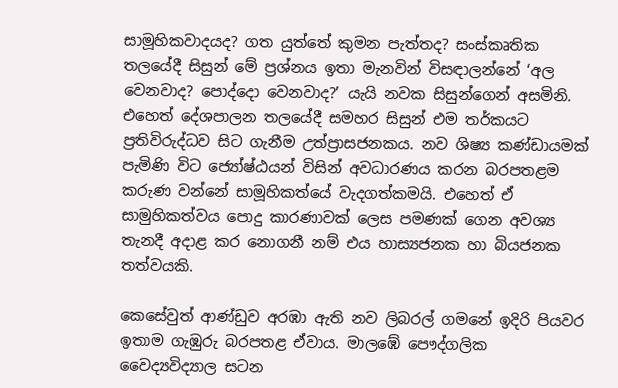සාමූහිකවාදයද? ගත යුත්තේ කුමන පැත්තද? සංස්කෘතික තලයේදී සිසුන් මේ ප්‍රශ්නය ඉතා මැනවින් විසඳාලන්නේ ‘අල වෙනවාද? පොද්දො වෙනවාද?’ යැයි නවක සිසුන්ගෙන් අසමිනි. එහෙත් දේශපාලන තලයේදී සමහර සිසුන් එම තර්කයට ප්‍රතිවිරුද්ධව සිට ගැනීම උත්ප්‍රාසජනකය. නව ශිෂ්‍ය කණ්ඩායමක් පැමිණි විට ජ්‍යෝෂ්ඨයන් විසින් අවධාරණය කරන බරපතළම කරුණ වන්නේ සාමූහිකත්යේ වැදගත්කමයි. එහෙත් ඒ සාමුහිකත්වය පොදු කාරණාවක් ලෙස පමණක් ගෙන අවශ්‍ය තැනදී අදාළ කර නොගනී නම් එය හාස්‍යජනක හා බියජනක තත්වයකි.

කෙසේවුත් ආණ්ඩුව අරඹා ඇති නව ලිබරල් ගමනේ ඉදිරි පියවර ඉතාම ගැඹුරු බරපතළ ඒවාය. මාලඹේ පෞද්ගලික වෛද්‍යවිද්‍යාල සටන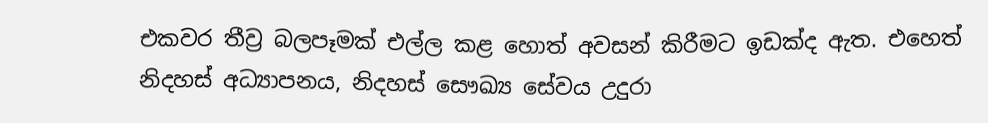එකවර තීව්‍ර බලපෑමක් එල්ල කළ හොත් අවසන් කිරීමට ඉඩක්ද ඇත. එහෙත් නිදහස් අධ්‍යාපනය, නිදහස් සෞඛ්‍ය සේවය උදුරා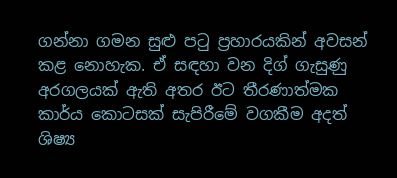ගන්නා ගමන සුළු පටු ප්‍රහාරයකින් අවසන් කළ නොහැක. ඒ සඳහා වන දිග් ගැසුණු අරගලයක් ඇති අතර ඊට තීරණාත්මක කාර්ය කොටසක් සැපිරීමේ වගකීම අදත් ශිෂ්‍ය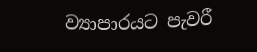ව්‍යාපාරයට පැවරී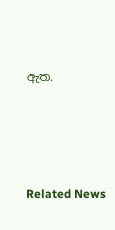ඇත.




Related News